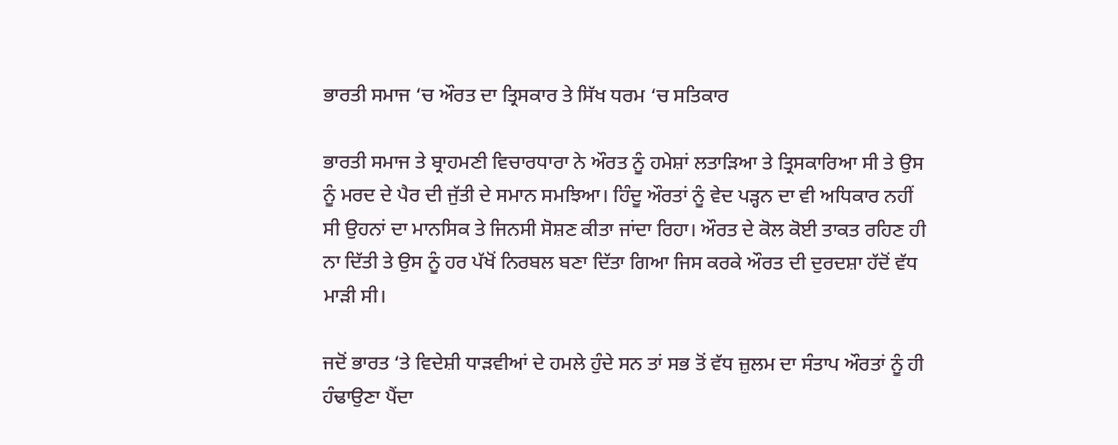ਭਾਰਤੀ ਸਮਾਜ ‘ਚ ਔਰਤ ਦਾ ਤ੍ਰਿਸਕਾਰ ਤੇ ਸਿੱਖ ਧਰਮ ‘ਚ ਸਤਿਕਾਰ

ਭਾਰਤੀ ਸਮਾਜ ਤੇ ਬ੍ਰਾਹਮਣੀ ਵਿਚਾਰਧਾਰਾ ਨੇ ਔਰਤ ਨੂੰ ਹਮੇਸ਼ਾਂ ਲਤਾੜਿਆ ਤੇ ਤ੍ਰਿਸਕਾਰਿਆ ਸੀ ਤੇ ਉਸ ਨੂੰ ਮਰਦ ਦੇ ਪੈਰ ਦੀ ਜੁੱਤੀ ਦੇ ਸਮਾਨ ਸਮਝਿਆ। ਹਿੰਦੂ ਔਰਤਾਂ ਨੂੰ ਵੇਦ ਪੜ੍ਹਨ ਦਾ ਵੀ ਅਧਿਕਾਰ ਨਹੀਂ ਸੀ ਉਹਨਾਂ ਦਾ ਮਾਨਸਿਕ ਤੇ ਜਿਨਸੀ ਸੋਸ਼ਣ ਕੀਤਾ ਜਾਂਦਾ ਰਿਹਾ। ਔਰਤ ਦੇ ਕੋਲ ਕੋਈ ਤਾਕਤ ਰਹਿਣ ਹੀ ਨਾ ਦਿੱਤੀ ਤੇ ਉਸ ਨੂੰ ਹਰ ਪੱਖੋਂ ਨਿਰਬਲ ਬਣਾ ਦਿੱਤਾ ਗਿਆ ਜਿਸ ਕਰਕੇ ਔਰਤ ਦੀ ਦੁਰਦਸ਼ਾ ਹੱਦੋਂ ਵੱਧ ਮਾੜੀ ਸੀ।

ਜਦੋਂ ਭਾਰਤ ‘ਤੇ ਵਿਦੇਸ਼ੀ ਧਾੜਵੀਆਂ ਦੇ ਹਮਲੇ ਹੁੰਦੇ ਸਨ ਤਾਂ ਸਭ ਤੋਂ ਵੱਧ ਜ਼ੁਲਮ ਦਾ ਸੰਤਾਪ ਔਰਤਾਂ ਨੂੰ ਹੀ ਹੰਢਾਉਣਾ ਪੈਂਦਾ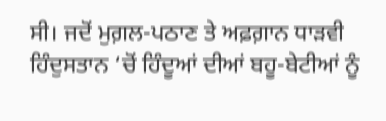ਸੀ। ਜਦੋਂ ਮੁਗ਼ਲ-ਪਠਾਣ ਤੇ ਅਫ਼ਗ਼ਾਨ ਧਾੜਵੀ ਹਿੰਦੁਸਤਾਨ ‘ਚੋਂ ਹਿੰਦੂਆਂ ਦੀਆਂ ਬਹੂ-ਬੇਟੀਆਂ ਨੂੰ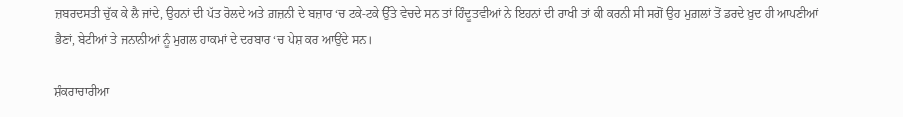ਜ਼ਬਰਦਸਤੀ ਚੁੱਕ ਕੇ ਲੈ ਜਾਂਦੇ, ਉਹਨਾਂ ਦੀ ਪੱਤ ਰੋਲਦੇ ਅਤੇ ਗ਼ਜ਼ਨੀ ਦੇ ਬਜ਼ਾਰ ‘ਚ ਟਕੇ-ਟਕੇ ਉੱਤੇ ਵੇਚਦੇ ਸਨ ਤਾਂ ਹਿੰਦੂਤਵੀਆਂ ਨੇ ਇਹਨਾਂ ਦੀ ਰਾਖੀ ਤਾਂ ਕੀ ਕਰਨੀ ਸੀ ਸਗੋਂ ਉਹ ਮੁਗ਼ਲਾਂ ਤੋਂ ਡਰਦੇ ਖ਼ੁਦ ਹੀ ਆਪਣੀਆਂ ਭੈਣਾਂ, ਬੇਟੀਆਂ ਤੇ ਜਨਾਨੀਆਂ ਨੂੰ ਮੁਗਲ ਹਾਕਮਾਂ ਦੇ ਦਰਬਾਰ ‘ਚ ਪੇਸ਼ ਕਰ ਆਉਂਦੇ ਸਨ।

ਸ਼ੰਕਰਾਚਾਰੀਆ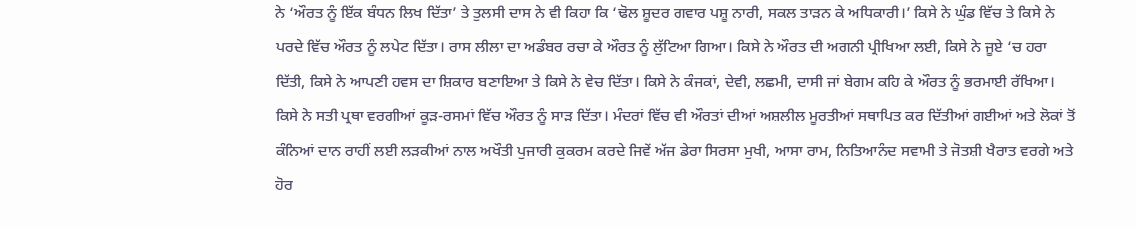ਨੇ ‘ਔਰਤ ਨੂੰ ਇੱਕ ਬੰਧਨ ਲਿਖ ਦਿੱਤਾ’ ਤੇ ਤੁਲਸੀ ਦਾਸ ਨੇ ਵੀ ਕਿਹਾ ਕਿ ‘ਢੋਲ ਸ਼ੂਦਰ ਗਵਾਰ ਪਸ਼ੂ ਨਾਰੀ, ਸਕਲ ਤਾੜਨ ਕੇ ਅਧਿਕਾਰੀ।’ ਕਿਸੇ ਨੇ ਘੁੰਡ ਵਿੱਚ ਤੇ ਕਿਸੇ ਨੇ ਪਰਦੇ ਵਿੱਚ ਔਰਤ ਨੂੰ ਲਪੇਟ ਦਿੱਤਾ। ਰਾਸ ਲੀਲਾ ਦਾ ਅਡੰਬਰ ਰਚਾ ਕੇ ਔਰਤ ਨੂੰ ਲੁੱਟਿਆ ਗਿਆ। ਕਿਸੇ ਨੇ ਔਰਤ ਦੀ ਅਗਨੀ ਪ੍ਰੀਖਿਆ ਲਈ, ਕਿਸੇ ਨੇ ਜੂਏ ‘ਚ ਹਰਾ ਦਿੱਤੀ, ਕਿਸੇ ਨੇ ਆਪਣੀ ਹਵਸ ਦਾ ਸ਼ਿਕਾਰ ਬਣਾਇਆ ਤੇ ਕਿਸੇ ਨੇ ਵੇਚ ਦਿੱਤਾ। ਕਿਸੇ ਨੇ ਕੰਜਕਾਂ, ਦੇਵੀ, ਲਛਮੀ, ਦਾਸੀ ਜਾਂ ਬੇਗਮ ਕਹਿ ਕੇ ਔਰਤ ਨੂੰ ਭਰਮਾਈ ਰੱਖਿਆ। ਕਿਸੇ ਨੇ ਸਤੀ ਪ੍ਰਥਾ ਵਰਗੀਆਂ ਕੂੜ-ਰਸਮਾਂ ਵਿੱਚ ਔਰਤ ਨੂੰ ਸਾੜ ਦਿੱਤਾ। ਮੰਦਰਾਂ ਵਿੱਚ ਵੀ ਔਰਤਾਂ ਦੀਆਂ ਅਸ਼ਲੀਲ ਮੂਰਤੀਆਂ ਸਥਾਪਿਤ ਕਰ ਦਿੱਤੀਆਂ ਗਈਆਂ ਅਤੇ ਲੋਕਾਂ ਤੋਂ ਕੰਨਿਆਂ ਦਾਨ ਰਾਹੀਂ ਲਈ ਲੜਕੀਆਂ ਨਾਲ ਅਖੌਤੀ ਪੁਜਾਰੀ ਕੁਕਰਮ ਕਰਦੇ ਜਿਵੇਂ ਅੱਜ ਡੇਰਾ ਸਿਰਸਾ ਮੁਖੀ, ਆਸਾ ਰਾਮ, ਨਿਤਿਆਨੰਦ ਸਵਾਮੀ ਤੇ ਜੋਤਸ਼ੀ ਖੈਰਾਤ ਵਰਗੇ ਅਤੇ ਹੋਰ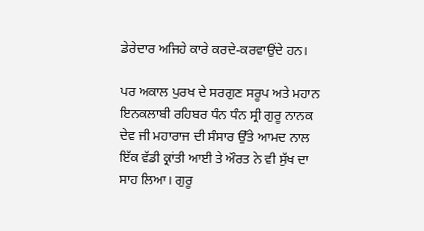ਡੇਰੇਦਾਰ ਅਜਿਹੇ ਕਾਰੇ ਕਰਦੇ-ਕਰਵਾਉਂਦੇ ਹਨ।

ਪਰ ਅਕਾਲ ਪੁਰਖ ਦੇ ਸਰਗੁਣ ਸਰੂਪ ਅਤੇ ਮਹਾਨ ਇਨਕਲਾਬੀ ਰਹਿਬਰ ਧੰਨ ਧੰਨ ਸ੍ਰੀ ਗੁਰੂ ਨਾਨਕ ਦੇਵ ਜੀ ਮਹਾਰਾਜ ਦੀ ਸੰਸਾਰ ਉੱਤੇ ਆਮਦ ਨਾਲ ਇੱਕ ਵੱਡੀ ਕ੍ਰਾਂਤੀ ਆਈ ਤੇ ਔਰਤ ਨੇ ਵੀ ਸੁੱਖ ਦਾ ਸਾਹ ਲਿਆ। ਗੁਰੂ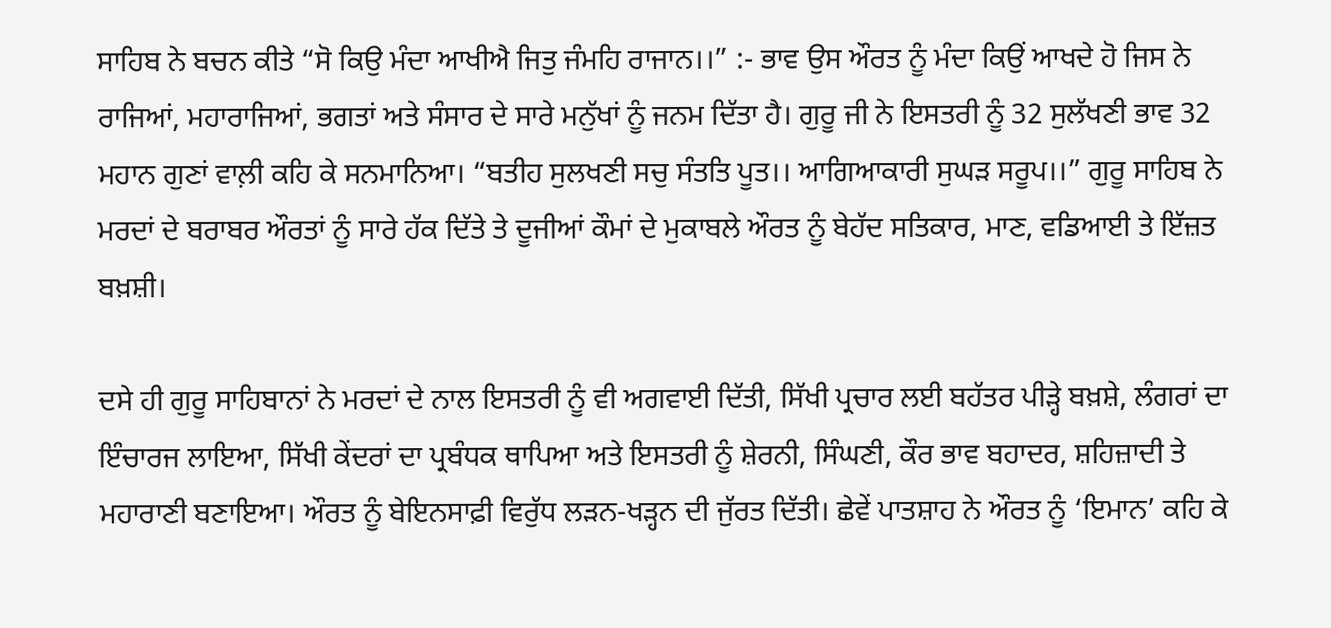ਸਾਹਿਬ ਨੇ ਬਚਨ ਕੀਤੇ “ਸੋ ਕਿਉ ਮੰਦਾ ਆਖੀਐ ਜਿਤੁ ਜੰਮਹਿ ਰਾਜਾਨ।।” :- ਭਾਵ ਉਸ ਔਰਤ ਨੂੰ ਮੰਦਾ ਕਿਉਂ ਆਖਦੇ ਹੋ ਜਿਸ ਨੇ ਰਾਜਿਆਂ, ਮਹਾਰਾਜਿਆਂ, ਭਗਤਾਂ ਅਤੇ ਸੰਸਾਰ ਦੇ ਸਾਰੇ ਮਨੁੱਖਾਂ ਨੂੰ ਜਨਮ ਦਿੱਤਾ ਹੈ। ਗੁਰੂ ਜੀ ਨੇ ਇਸਤਰੀ ਨੂੰ 32 ਸੁਲੱਖਣੀ ਭਾਵ 32 ਮਹਾਨ ਗੁਣਾਂ ਵਾਲ਼ੀ ਕਹਿ ਕੇ ਸਨਮਾਨਿਆ। “ਬਤੀਹ ਸੁਲਖਣੀ ਸਚੁ ਸੰਤਤਿ ਪੂਤ।। ਆਗਿਆਕਾਰੀ ਸੁਘੜ ਸਰੂਪ।।” ਗੁਰੂ ਸਾਹਿਬ ਨੇ ਮਰਦਾਂ ਦੇ ਬਰਾਬਰ ਔਰਤਾਂ ਨੂੰ ਸਾਰੇ ਹੱਕ ਦਿੱਤੇ ਤੇ ਦੂਜੀਆਂ ਕੌਮਾਂ ਦੇ ਮੁਕਾਬਲੇ ਔਰਤ ਨੂੰ ਬੇਹੱਦ ਸਤਿਕਾਰ, ਮਾਣ, ਵਡਿਆਈ ਤੇ ਇੱਜ਼ਤ ਬਖ਼ਸ਼ੀ।

ਦਸੇ ਹੀ ਗੁਰੂ ਸਾਹਿਬਾਨਾਂ ਨੇ ਮਰਦਾਂ ਦੇ ਨਾਲ ਇਸਤਰੀ ਨੂੰ ਵੀ ਅਗਵਾਈ ਦਿੱਤੀ, ਸਿੱਖੀ ਪ੍ਰਚਾਰ ਲਈ ਬਹੱਤਰ ਪੀੜ੍ਹੇ ਬਖ਼ਸ਼ੇ, ਲੰਗਰਾਂ ਦਾ ਇੰਚਾਰਜ ਲਾਇਆ, ਸਿੱਖੀ ਕੇਂਦਰਾਂ ਦਾ ਪ੍ਰਬੰਧਕ ਥਾਪਿਆ ਅਤੇ ਇਸਤਰੀ ਨੂੰ ਸ਼ੇਰਨੀ, ਸਿੰਘਣੀ, ਕੌਰ ਭਾਵ ਬਹਾਦਰ, ਸ਼ਹਿਜ਼ਾਦੀ ਤੇ ਮਹਾਰਾਣੀ ਬਣਾਇਆ। ਔਰਤ ਨੂੰ ਬੇਇਨਸਾਫ਼ੀ ਵਿਰੁੱਧ ਲੜਨ-ਖੜ੍ਹਨ ਦੀ ਜੁੱਰਤ ਦਿੱਤੀ। ਛੇਵੇਂ ਪਾਤਸ਼ਾਹ ਨੇ ਔਰਤ ਨੂੰ ‘ਇਮਾਨ’ ਕਹਿ ਕੇ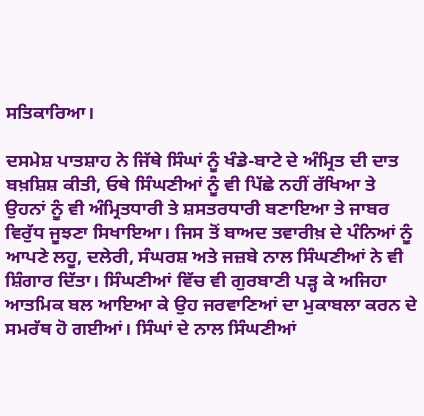ਸਤਿਕਾਰਿਆ।

ਦਸਮੇਸ਼ ਪਾਤਸ਼ਾਹ ਨੇ ਜਿੱਥੇ ਸਿੰਘਾਂ ਨੂੰ ਖੰਡੇ-ਬਾਟੇ ਦੇ ਅੰਮ੍ਰਿਤ ਦੀ ਦਾਤ ਬਖ਼ਸ਼ਿਸ਼ ਕੀਤੀ, ਓਥੇ ਸਿੰਘਣੀਆਂ ਨੂੰ ਵੀ ਪਿੱਛੇ ਨਹੀਂ ਰੱਖਿਆ ਤੇ ਉਹਨਾਂ ਨੂੰ ਵੀ ਅੰਮ੍ਰਿਤਧਾਰੀ ਤੇ ਸ਼ਸਤਰਧਾਰੀ ਬਣਾਇਆ ਤੇ ਜਾਬਰ ਵਿਰੁੱਧ ਜੂਝਣਾ ਸਿਖਾਇਆ। ਜਿਸ ਤੋਂ ਬਾਅਦ ਤਵਾਰੀਖ਼ ਦੇ ਪੰਨਿਆਂ ਨੂੰ ਆਪਣੇ ਲਹੂ, ਦਲੇਰੀ, ਸੰਘਰਸ਼ ਅਤੇ ਜਜ਼ਬੇ ਨਾਲ ਸਿੰਘਣੀਆਂ ਨੇ ਵੀ ਸ਼ਿੰਗਾਰ ਦਿੱਤਾ। ਸਿੰਘਣੀਆਂ ਵਿੱਚ ਵੀ ਗੁਰਬਾਣੀ ਪੜ੍ਹ ਕੇ ਅਜਿਹਾ ਆਤਮਿਕ ਬਲ ਆਇਆ ਕੇ ਉਹ ਜਰਵਾਣਿਆਂ ਦਾ ਮੁਕਾਬਲਾ ਕਰਨ ਦੇ ਸਮਰੱਥ ਹੋ ਗਈਆਂ। ਸਿੰਘਾਂ ਦੇ ਨਾਲ ਸਿੰਘਣੀਆਂ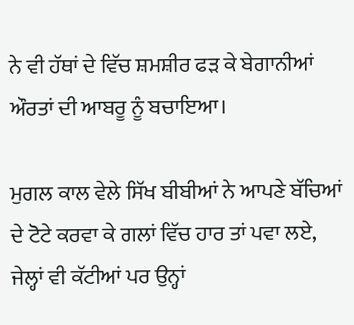ਨੇ ਵੀ ਹੱਥਾਂ ਦੇ ਵਿੱਚ ਸ਼ਮਸ਼ੀਰ ਫੜ ਕੇ ਬੇਗਾਨੀਆਂ ਔਰਤਾਂ ਦੀ ਆਬਰੂ ਨੂੰ ਬਚਾਇਆ।

ਮੁਗਲ ਕਾਲ ਵੇਲੇ ਸਿੱਖ ਬੀਬੀਆਂ ਨੇ ਆਪਣੇ ਬੱਚਿਆਂ ਦੇ ਟੋਟੇ ਕਰਵਾ ਕੇ ਗਲਾਂ ਵਿੱਚ ਹਾਰ ਤਾਂ ਪਵਾ ਲਏ, ਜੇਲ੍ਹਾਂ ਵੀ ਕੱਟੀਆਂ ਪਰ ਉਨ੍ਹਾਂ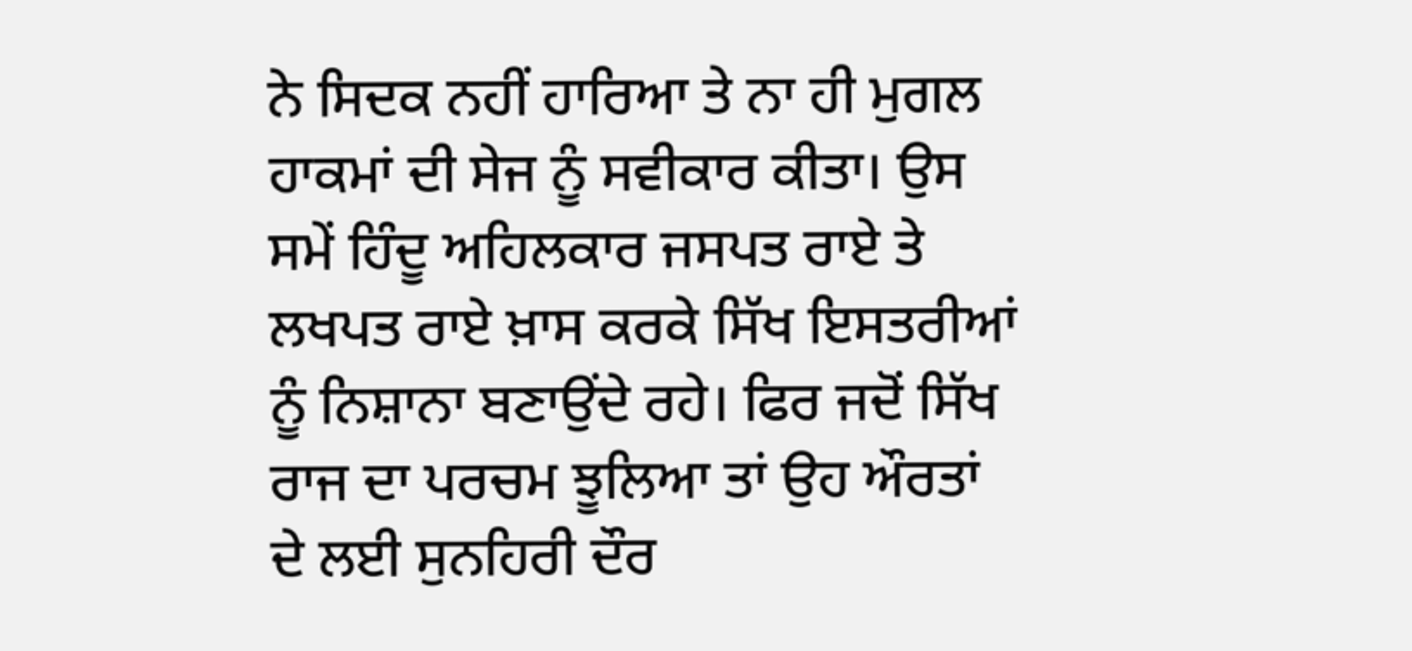ਨੇ ਸਿਦਕ ਨਹੀਂ ਹਾਰਿਆ ਤੇ ਨਾ ਹੀ ਮੁਗਲ ਹਾਕਮਾਂ ਦੀ ਸੇਜ ਨੂੰ ਸਵੀਕਾਰ ਕੀਤਾ। ਉਸ ਸਮੇਂ ਹਿੰਦੂ ਅਹਿਲਕਾਰ ਜਸਪਤ ਰਾਏ ਤੇ ਲਖਪਤ ਰਾਏ ਖ਼ਾਸ ਕਰਕੇ ਸਿੱਖ ਇਸਤਰੀਆਂ ਨੂੰ ਨਿਸ਼ਾਨਾ ਬਣਾਉਂਦੇ ਰਹੇ। ਫਿਰ ਜਦੋਂ ਸਿੱਖ ਰਾਜ ਦਾ ਪਰਚਮ ਝੂਲਿਆ ਤਾਂ ਉਹ ਔਰਤਾਂ ਦੇ ਲਈ ਸੁਨਹਿਰੀ ਦੌਰ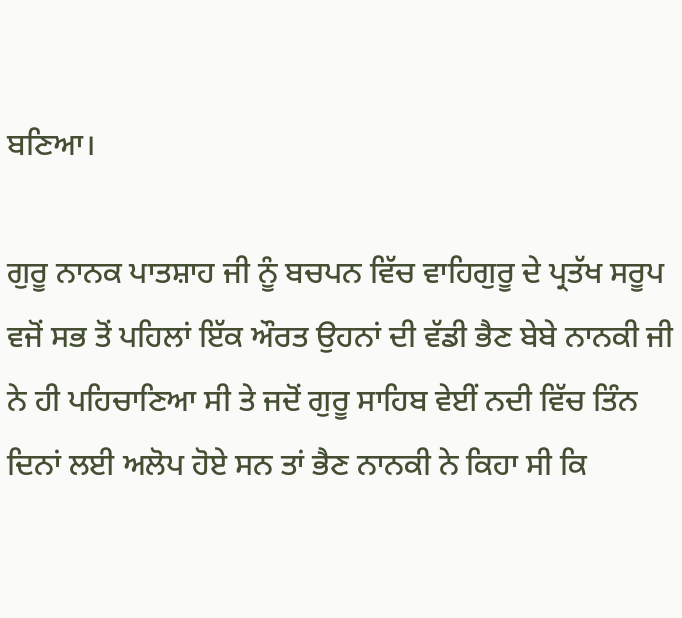ਬਣਿਆ।

ਗੁਰੂ ਨਾਨਕ ਪਾਤਸ਼ਾਹ ਜੀ ਨੂੰ ਬਚਪਨ ਵਿੱਚ ਵਾਹਿਗੁਰੂ ਦੇ ਪ੍ਰਤੱਖ ਸਰੂਪ ਵਜੋਂ ਸਭ ਤੋਂ ਪਹਿਲਾਂ ਇੱਕ ਔਰਤ ਉਹਨਾਂ ਦੀ ਵੱਡੀ ਭੈਣ ਬੇਬੇ ਨਾਨਕੀ ਜੀ ਨੇ ਹੀ ਪਹਿਚਾਣਿਆ ਸੀ ਤੇ ਜਦੋਂ ਗੁਰੂ ਸਾਹਿਬ ਵੇਈਂ ਨਦੀ ਵਿੱਚ ਤਿੰਨ ਦਿਨਾਂ ਲਈ ਅਲੋਪ ਹੋਏ ਸਨ ਤਾਂ ਭੈਣ ਨਾਨਕੀ ਨੇ ਕਿਹਾ ਸੀ ਕਿ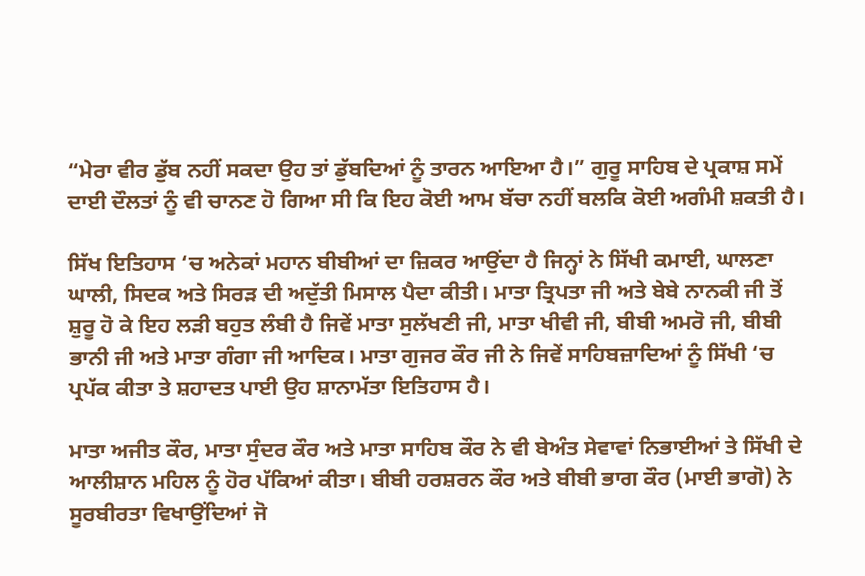“ਮੇਰਾ ਵੀਰ ਡੁੱਬ ਨਹੀਂ ਸਕਦਾ ਉਹ ਤਾਂ ਡੁੱਬਦਿਆਂ ਨੂੰ ਤਾਰਨ ਆਇਆ ਹੈ।” ਗੁਰੂ ਸਾਹਿਬ ਦੇ ਪ੍ਰਕਾਸ਼ ਸਮੇਂ ਦਾਈ ਦੌਲਤਾਂ ਨੂੰ ਵੀ ਚਾਨਣ ਹੋ ਗਿਆ ਸੀ ਕਿ ਇਹ ਕੋਈ ਆਮ ਬੱਚਾ ਨਹੀਂ ਬਲਕਿ ਕੋਈ ਅਗੰਮੀ ਸ਼ਕਤੀ ਹੈ।

ਸਿੱਖ ਇਤਿਹਾਸ ‘ਚ ਅਨੇਕਾਂ ਮਹਾਨ ਬੀਬੀਆਂ ਦਾ ਜ਼ਿਕਰ ਆਉਂਦਾ ਹੈ ਜਿਨ੍ਹਾਂ ਨੇ ਸਿੱਖੀ ਕਮਾਈ, ਘਾਲਣਾ ਘਾਲੀ, ਸਿਦਕ ਅਤੇ ਸਿਰੜ ਦੀ ਅਦੁੱਤੀ ਮਿਸਾਲ ਪੈਦਾ ਕੀਤੀ। ਮਾਤਾ ਤ੍ਰਿਪਤਾ ਜੀ ਅਤੇ ਬੇਬੇ ਨਾਨਕੀ ਜੀ ਤੋਂ ਸ਼ੁਰੂ ਹੋ ਕੇ ਇਹ ਲੜੀ ਬਹੁਤ ਲੰਬੀ ਹੈ ਜਿਵੇਂ ਮਾਤਾ ਸੁਲੱਖਣੀ ਜੀ, ਮਾਤਾ ਖੀਵੀ ਜੀ, ਬੀਬੀ ਅਮਰੋ ਜੀ, ਬੀਬੀ ਭਾਨੀ ਜੀ ਅਤੇ ਮਾਤਾ ਗੰਗਾ ਜੀ ਆਦਿਕ। ਮਾਤਾ ਗੁਜਰ ਕੌਰ ਜੀ ਨੇ ਜਿਵੇਂ ਸਾਹਿਬਜ਼ਾਦਿਆਂ ਨੂੰ ਸਿੱਖੀ ‘ਚ ਪ੍ਰਪੱਕ ਕੀਤਾ ਤੇ ਸ਼ਹਾਦਤ ਪਾਈ ਉਹ ਸ਼ਾਨਾਮੱਤਾ ਇਤਿਹਾਸ ਹੈ।

ਮਾਤਾ ਅਜੀਤ ਕੌਰ, ਮਾਤਾ ਸੁੰਦਰ ਕੌਰ ਅਤੇ ਮਾਤਾ ਸਾਹਿਬ ਕੌਰ ਨੇ ਵੀ ਬੇਅੰਤ ਸੇਵਾਵਾਂ ਨਿਭਾਈਆਂ ਤੇ ਸਿੱਖੀ ਦੇ ਆਲੀਸ਼ਾਨ ਮਹਿਲ ਨੂੰ ਹੋਰ ਪੱਕਿਆਂ ਕੀਤਾ। ਬੀਬੀ ਹਰਸ਼ਰਨ ਕੌਰ ਅਤੇ ਬੀਬੀ ਭਾਗ ਕੌਰ (ਮਾਈ ਭਾਗੋ) ਨੇ ਸੂਰਬੀਰਤਾ ਵਿਖਾਉਂਦਿਆਂ ਜੋ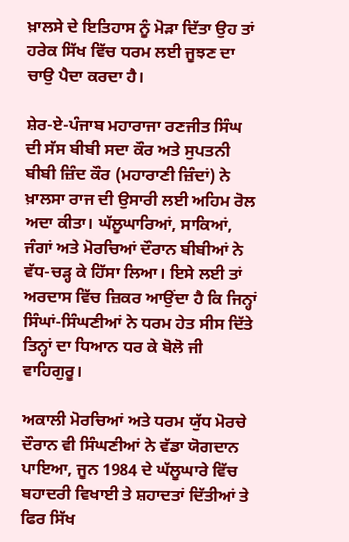ਖ਼ਾਲਸੇ ਦੇ ਇਤਿਹਾਸ ਨੂੰ ਮੋੜਾ ਦਿੱਤਾ ਉਹ ਤਾਂ ਹਰੇਕ ਸਿੱਖ ਵਿੱਚ ਧਰਮ ਲਈ ਜੂਝਣ ਦਾ ਚਾਉ ਪੈਦਾ ਕਰਦਾ ਹੈ।

ਸ਼ੇਰ-ਏ-ਪੰਜਾਬ ਮਹਾਰਾਜਾ ਰਣਜੀਤ ਸਿੰਘ ਦੀ ਸੱਸ ਬੀਬੀ ਸਦਾ ਕੌਰ ਅਤੇ ਸੁਪਤਨੀ ਬੀਬੀ ਜ਼ਿੰਦ ਕੌਰ (ਮਹਾਰਾਣੀ ਜ਼ਿੰਦਾਂ) ਨੇ ਖ਼ਾਲਸਾ ਰਾਜ ਦੀ ਉਸਾਰੀ ਲਈ ਅਹਿਮ ਰੋਲ ਅਦਾ ਕੀਤਾ। ਘੱਲੂਘਾਰਿਆਂ, ਸਾਕਿਆਂ, ਜੰਗਾਂ ਅਤੇ ਮੋਰਚਿਆਂ ਦੌਰਾਨ ਬੀਬੀਆਂ ਨੇ ਵੱਧ-ਚੜ੍ਹ ਕੇ ਹਿੱਸਾ ਲਿਆ। ਇਸੇ ਲਈ ਤਾਂ ਅਰਦਾਸ ਵਿੱਚ ਜ਼ਿਕਰ ਆਉਂਦਾ ਹੈ ਕਿ ਜਿਨ੍ਹਾਂ ਸਿੰਘਾਂ-ਸਿੰਘਣੀਆਂ ਨੇ ਧਰਮ ਹੇਤ ਸੀਸ ਦਿੱਤੇ ਤਿਨ੍ਹਾਂ ਦਾ ਧਿਆਨ ਧਰ ਕੇ ਬੋਲੋ ਜੀ ਵਾਹਿਗੁਰੂ।

ਅਕਾਲੀ ਮੋਰਚਿਆਂ ਅਤੇ ਧਰਮ ਯੁੱਧ ਮੋਰਚੇ ਦੌਰਾਨ ਵੀ ਸਿੰਘਣੀਆਂ ਨੇ ਵੱਡਾ ਯੋਗਦਾਨ ਪਾਇਆ, ਜੂਨ 1984 ਦੇ ਘੱਲੂਘਾਰੇ ਵਿੱਚ ਬਹਾਦਰੀ ਵਿਖਾਈ ਤੇ ਸ਼ਹਾਦਤਾਂ ਦਿੱਤੀਆਂ ਤੇ ਫਿਰ ਸਿੱਖ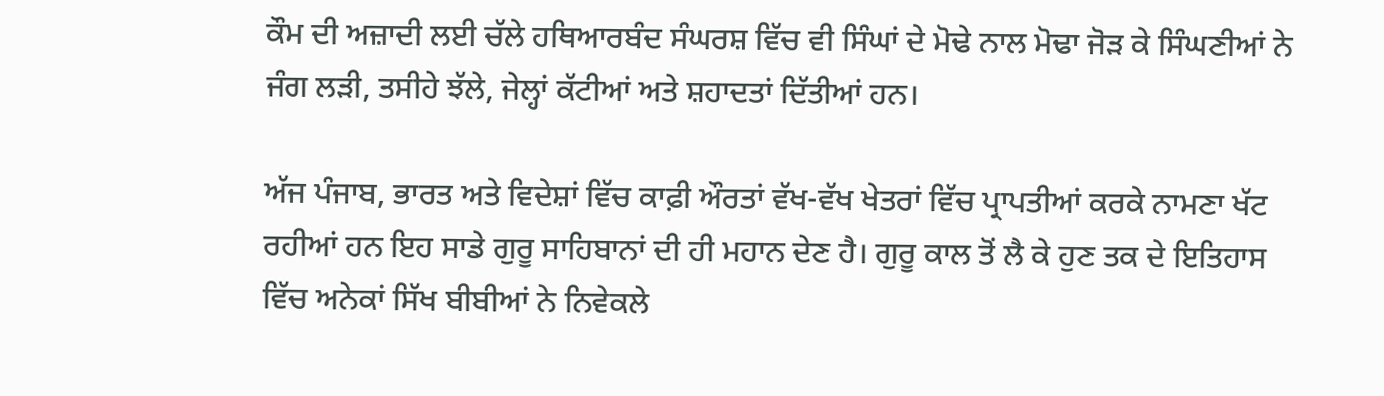ਕੌਮ ਦੀ ਅਜ਼ਾਦੀ ਲਈ ਚੱਲੇ ਹਥਿਆਰਬੰਦ ਸੰਘਰਸ਼ ਵਿੱਚ ਵੀ ਸਿੰਘਾਂ ਦੇ ਮੋਢੇ ਨਾਲ ਮੋਢਾ ਜੋੜ ਕੇ ਸਿੰਘਣੀਆਂ ਨੇ ਜੰਗ ਲੜੀ, ਤਸੀਹੇ ਝੱਲੇ, ਜੇਲ੍ਹਾਂ ਕੱਟੀਆਂ ਅਤੇ ਸ਼ਹਾਦਤਾਂ ਦਿੱਤੀਆਂ ਹਨ।

ਅੱਜ ਪੰਜਾਬ, ਭਾਰਤ ਅਤੇ ਵਿਦੇਸ਼ਾਂ ਵਿੱਚ ਕਾਫ਼ੀ ਔਰਤਾਂ ਵੱਖ-ਵੱਖ ਖੇਤਰਾਂ ਵਿੱਚ ਪ੍ਰਾਪਤੀਆਂ ਕਰਕੇ ਨਾਮਣਾ ਖੱਟ ਰਹੀਆਂ ਹਨ ਇਹ ਸਾਡੇ ਗੁਰੂ ਸਾਹਿਬਾਨਾਂ ਦੀ ਹੀ ਮਹਾਨ ਦੇਣ ਹੈ। ਗੁਰੂ ਕਾਲ ਤੋਂ ਲੈ ਕੇ ਹੁਣ ਤਕ ਦੇ ਇਤਿਹਾਸ ਵਿੱਚ ਅਨੇਕਾਂ ਸਿੱਖ ਬੀਬੀਆਂ ਨੇ ਨਿਵੇਕਲੇ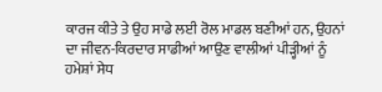ਕਾਰਜ ਕੀਤੇ ਤੇ ਉਹ ਸਾਡੇ ਲਈ ਰੋਲ ਮਾਡਲ ਬਣੀਆਂ ਹਨ, ਉਹਨਾਂ ਦਾ ਜੀਵਨ-ਕਿਰਦਾਰ ਸਾਡੀਆਂ ਆਉਣ ਵਾਲੀਆਂ ਪੀੜ੍ਹੀਆਂ ਨੂੰ ਹਮੇਸ਼ਾਂ ਸੇਧ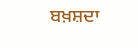ਬਖ਼ਸ਼ਦਾ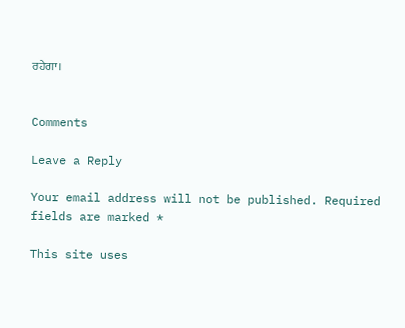ਰਹੇਗਾ।


Comments

Leave a Reply

Your email address will not be published. Required fields are marked *

This site uses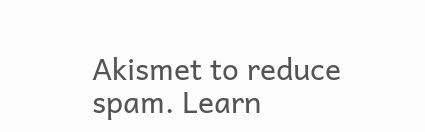Akismet to reduce spam. Learn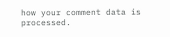how your comment data is processed.